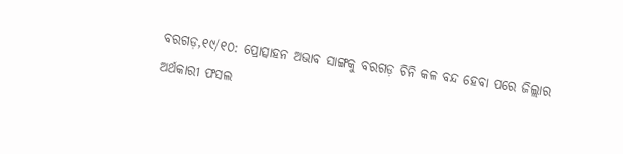ବରଗଡ଼,୧୯/୧୦: ପ୍ରୋତ୍ସାହନ ଅଭାବ ସାଙ୍ଗକୁ ବରଗଡ଼ ଚିନି କଳ ବନ୍ଦ ହେବା ପରେ ଜିଲ୍ଲାର ଅର୍ଥକାରୀ ଫସଲ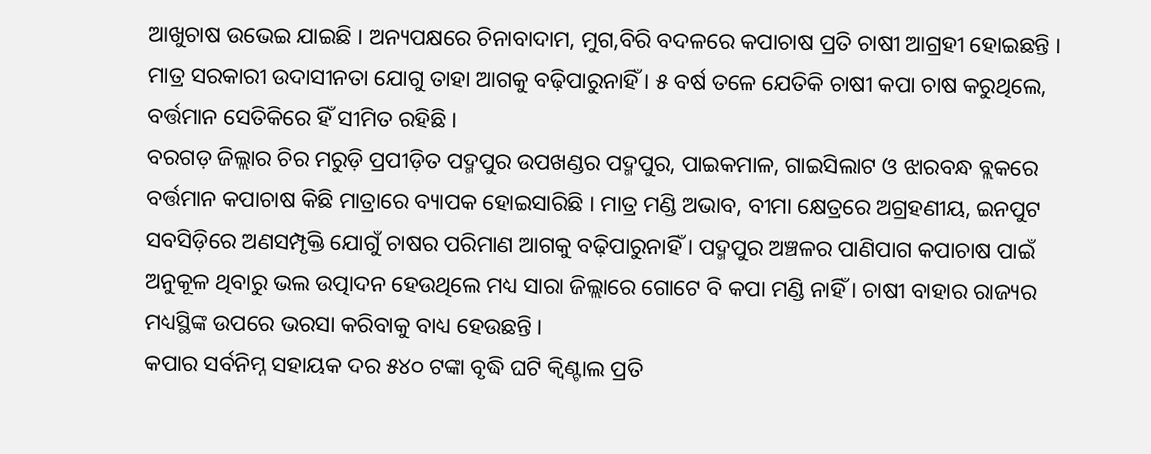ଆଖୁଚାଷ ଉଭେଇ ଯାଇଛି । ଅନ୍ୟପକ୍ଷରେ ଚିନାବାଦାମ, ମୁଗ,ବିରି ବଦଳରେ କପାଚାଷ ପ୍ରତି ଚାଷୀ ଆଗ୍ରହୀ ହୋଇଛନ୍ତି । ମାତ୍ର ସରକାରୀ ଉଦାସୀନତା ଯୋଗୁ ତାହା ଆଗକୁ ବଢ଼ିପାରୁନାହିଁ । ୫ ବର୍ଷ ତଳେ ଯେତିକି ଚାଷୀ କପା ଚାଷ କରୁଥିଲେ, ବର୍ତ୍ତମାନ ସେତିକିରେ ହିଁ ସୀମିତ ରହିଛି ।
ବରଗଡ଼ ଜିଲ୍ଲାର ଚିର ମରୁଡ଼ି ପ୍ରପୀଡ଼ିତ ପଦ୍ମପୁର ଉପଖଣ୍ଡର ପଦ୍ମପୁର, ପାଇକମାଳ, ଗାଇସିଲାଟ ଓ ଝାରବନ୍ଧ ବ୍ଲକରେ ବର୍ତ୍ତମାନ କପାଚାଷ କିଛି ମାତ୍ରାରେ ବ୍ୟାପକ ହୋଇସାରିଛି । ମାତ୍ର ମଣ୍ଡି ଅଭାବ, ବୀମା କ୍ଷେତ୍ରରେ ଅଗ୍ରହଣୀୟ, ଇନପୁଟ ସବସିଡ଼ିରେ ଅଣସମ୍ପୃକ୍ତି ଯୋଗୁଁ ଚାଷର ପରିମାଣ ଆଗକୁ ବଢ଼ିପାରୁନାହିଁ । ପଦ୍ମପୁର ଅଞ୍ଚଳର ପାଣିପାଗ କପାଚାଷ ପାଇଁ ଅନୁକୂଳ ଥିବାରୁ ଭଲ ଉତ୍ପାଦନ ହେଉଥିଲେ ମଧ୍ୟ ସାରା ଜିଲ୍ଲାରେ ଗୋଟେ ବି କପା ମଣ୍ଡି ନାହିଁ । ଚାଷୀ ବାହାର ରାଜ୍ୟର ମଧ୍ୟସ୍ଥିଙ୍କ ଉପରେ ଭରସା କରିବାକୁ ବାଧ୍ୟ ହେଉଛନ୍ତି ।
କପାର ସର୍ବନିମ୍ନ ସହାୟକ ଦର ୫୪୦ ଟଙ୍କା ବୃଦ୍ଧି ଘଟି କ୍ୱିଣ୍ଟାଲ ପ୍ରତି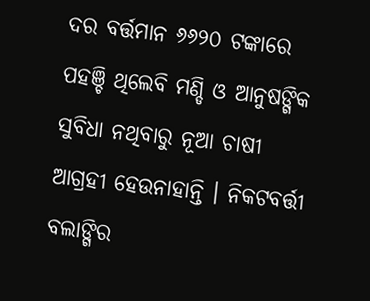ଦର ବର୍ତ୍ତମାନ ୬୬୨୦ ଟଙ୍କାରେ ପହଞ୍ଚି ଥିଲେବି ମଣ୍ଡି ଓ ଆନୁଷଙ୍ଗିକ ସୁବିଧା ନଥିବାରୁ ନୂଆ ଚାଷୀ ଆଗ୍ରହୀ ହେଉନାହାନ୍ତି । ନିକଟବର୍ତ୍ତୀ ବଲାଙ୍ଗିର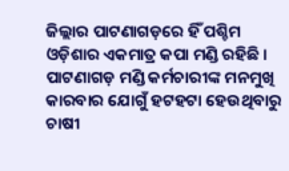ଜିଲ୍ଲାର ପାଟଣାଗଡ଼ରେ ହିଁ ପଶ୍ଚିମ ଓଡ଼ିଶାର ଏକମାତ୍ର କପା ମଣ୍ଡି ରହିଛି । ପାଟଣାଗଡ଼ ମଣ୍ଡି କର୍ମଚାରୀଙ୍କ ମନମୁଖି କାରବାର ଯୋଗୁଁ ହଟହଟା ହେଉଥିବାରୁ ଚାଷୀ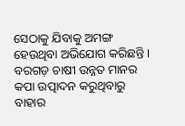ସେଠାକୁ ଯିବାକୁ ଅମଙ୍ଗ ହେଉଥିବା ଅଭିଯୋଗ କରିଛନ୍ତି । ବରଗଡ଼ ଚାଷୀ ଉନ୍ନତ ମାନର କପା ଉତ୍ପାଦନ କରୁଥିବାରୁ ବାହାର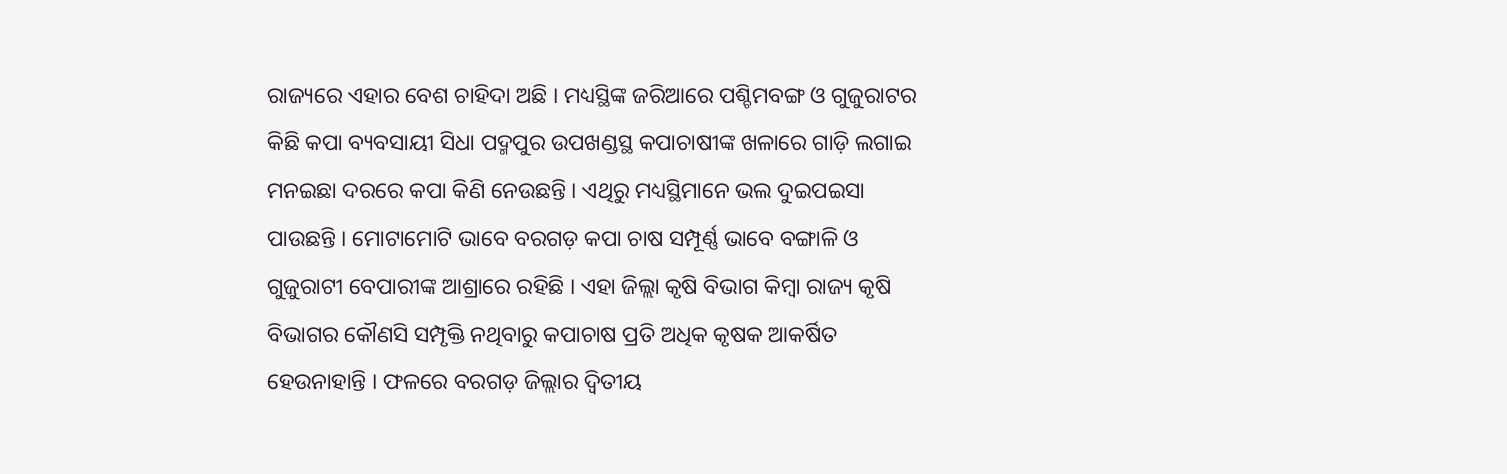ରାଜ୍ୟରେ ଏହାର ବେଶ ଚାହିଦା ଅଛି । ମଧ୍ୟସ୍ଥିଙ୍କ ଜରିଆରେ ପଶ୍ଚିମବଙ୍ଗ ଓ ଗୁଜୁରାଟର କିଛି କପା ବ୍ୟବସାୟୀ ସିଧା ପଦ୍ମପୁର ଉପଖଣ୍ଡସ୍ଥ କପାଚାଷୀଙ୍କ ଖଳାରେ ଗାଡ଼ି ଲଗାଇ ମନଇଛା ଦରରେ କପା କିଣି ନେଉଛନ୍ତି । ଏଥିରୁ ମଧ୍ୟସ୍ଥିମାନେ ଭଲ ଦୁଇପଇସା ପାଉଛନ୍ତି । ମୋଟାମୋଟି ଭାବେ ବରଗଡ଼ କପା ଚାଷ ସମ୍ପୂର୍ଣ୍ଣ ଭାବେ ବଙ୍ଗାଳି ଓ ଗୁଜୁରାଟୀ ବେପାରୀଙ୍କ ଆଶ୍ରାରେ ରହିଛି । ଏହା ଜିଲ୍ଲା କୃଷି ବିଭାଗ କିମ୍ବା ରାଜ୍ୟ କୃଷି ବିଭାଗର କୌଣସି ସମ୍ପୃକ୍ତି ନଥିବାରୁ କପାଚାଷ ପ୍ରତି ଅଧିକ କୃଷକ ଆକର୍ଷିତ ହେଉନାହାନ୍ତି । ଫଳରେ ବରଗଡ଼ ଜିଲ୍ଲାର ଦ୍ୱିତୀୟ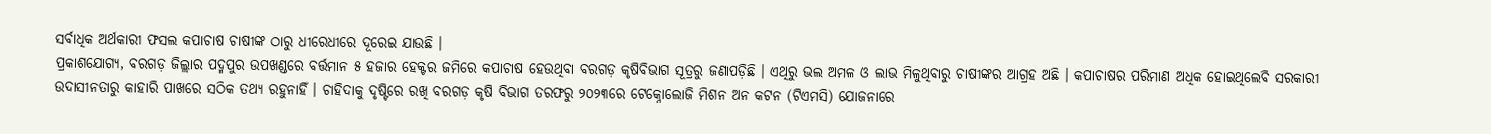ସର୍ବାଧିକ ଅର୍ଥକାରୀ ଫସଲ କପାଚାଷ ଚାଷୀଙ୍କ ଠାରୁ ଧୀରେଧୀରେ ଦୂରେଇ ଯାଉଛି ।
ପ୍ରକାଶଯୋଗ୍ୟ, ବରଗଡ଼ ଜିଲ୍ଲାର ପଦ୍ମପୁର ଉପଖଣ୍ଡରେ ବର୍ତ୍ତମାନ ୫ ହଜାର ହେକ୍ଟର ଜମିରେ କପାଚାଷ ହେଉଥିବା ବରଗଡ଼ କୃଷିବିଭାଗ ସୂତ୍ରରୁ ଜଣାପଡ଼ିଛି । ଏଥିରୁ ଭଲ ଅମଳ ଓ ଲାଭ ମିଳୁଥିବାରୁ ଚାଷୀଙ୍କର ଆଗ୍ରହ ଅଛି । କପାଚାଷର ପରିମାଣ ଅଧିକ ହୋଇଥିଲେବି ସରକାରୀ ଉଦାସୀନତାରୁ କାହାରି ପାଖରେ ସଠିକ ତଥ୍ୟ ରହୁନାହିଁ । ଚାହିଦାକୁ ଦୃଷ୍ଟିରେ ରଖି ବରଗଡ଼ କୃଷି ବିଭାଗ ତରଫରୁ ୨୦୨୩ରେ ଟେକ୍ନୋଲୋଜି ମିଶନ ଅନ କଟନ (ଟିଏମସି) ଯୋଜନାରେ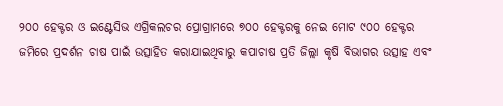୨୦୦ ହେକ୍ଟର ଓ ଇଣ୍ଟେସିଭ ଏଗ୍ରିକଲଚର ପ୍ରୋଗ୍ରାମରେ ୭୦୦ ହେକ୍ଟରକୁ ନେଇ ମୋଟ ୯୦୦ ହେକ୍ଟର ଜମିରେ ପ୍ରଦର୍ଶନ ଚାଷ ପାଇଁ ଉତ୍ସାହିତ କରାଯାଇଥିବାରୁ କପାଚାଷ ପ୍ରତି ଜିଲ୍ଲା କୃଷି ବିଭାଗର ଉତ୍ସାହ ଏବଂ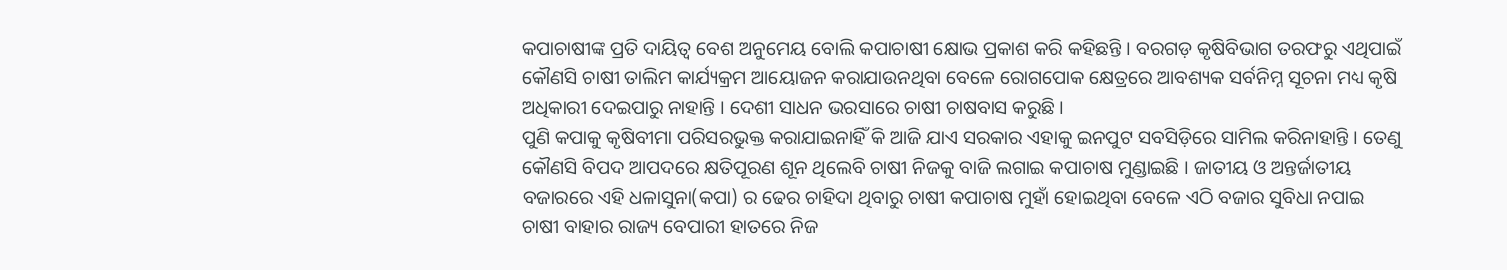କପାଚାଷୀଙ୍କ ପ୍ରତି ଦାୟିତ୍ୱ ବେଶ ଅନୁମେୟ ବୋଲି କପାଚାଷୀ କ୍ଷୋଭ ପ୍ରକାଶ କରି କହିଛନ୍ତି । ବରଗଡ଼ କୃଷିବିଭାଗ ତରଫରୁ ଏଥିପାଇଁ କୌଣସି ଚାଷୀ ତାଲିମ କାର୍ଯ୍ୟକ୍ରମ ଆୟୋଜନ କରାଯାଉନଥିବା ବେଳେ ରୋଗପୋକ କ୍ଷେତ୍ରରେ ଆବଶ୍ୟକ ସର୍ବନିମ୍ନ ସୂଚନା ମଧ୍ୟ କୃଷି ଅଧିକାରୀ ଦେଇପାରୁ ନାହାନ୍ତି । ଦେଶୀ ସାଧନ ଭରସାରେ ଚାଷୀ ଚାଷବାସ କରୁଛି ।
ପୁଣି କପାକୁ କୃଷିବୀମା ପରିସରଭୁକ୍ତ କରାଯାଇନାହିଁ କି ଆଜି ଯାଏ ସରକାର ଏହାକୁ ଇନପୁଟ ସବସିଡ଼ିରେ ସାମିଲ କରିନାହାନ୍ତି । ତେଣୁ କୌଣସି ବିପଦ ଆପଦରେ କ୍ଷତିପୂରଣ ଶୂନ ଥିଲେବି ଚାଷୀ ନିଜକୁ ବାଜି ଲଗାଇ କପାଚାଷ ମୁଣ୍ଡାଇଛି । ଜାତୀୟ ଓ ଅନ୍ତର୍ଜାତୀୟ ବଜାରରେ ଏହି ଧଳାସୁନା(କପା) ର ଢେର ଚାହିଦା ଥିବାରୁ ଚାଷୀ କପାଚାଷ ମୁହାଁ ହୋଇଥିବା ବେଳେ ଏଠି ବଜାର ସୁବିଧା ନପାଇ ଚାଷୀ ବାହାର ରାଜ୍ୟ ବେପାରୀ ହାତରେ ନିଜ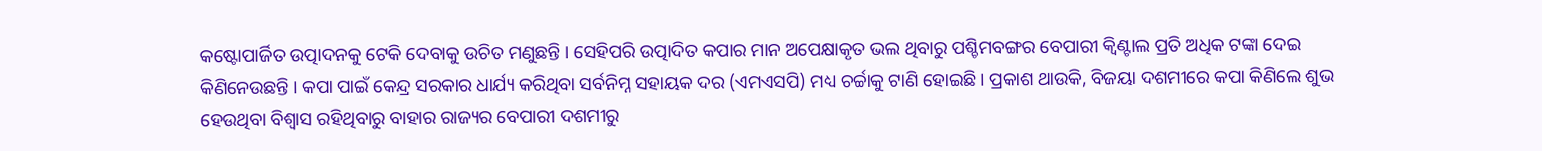କଷ୍ଟୋପାର୍ଜିତ ଉତ୍ପାଦନକୁ ଟେକି ଦେବାକୁ ଉଚିତ ମଣୁଛନ୍ତି । ସେହିପରି ଉତ୍ପାଦିତ କପାର ମାନ ଅପେକ୍ଷାକୃତ ଭଲ ଥିବାରୁ ପଶ୍ଚିମବଙ୍ଗର ବେପାରୀ କ୍ୱିଣ୍ଟାଲ ପ୍ରତି ଅଧିକ ଟଙ୍କା ଦେଇ କିଣିନେଉଛନ୍ତି । କପା ପାଇଁ କେନ୍ଦ୍ର ସରକାର ଧାର୍ଯ୍ୟ କରିଥିବା ସର୍ବନିମ୍ନ ସହାୟକ ଦର (ଏମଏସପି) ମଧ୍ୟ ଚର୍ଚ୍ଚାକୁ ଟାଣି ହୋଇଛି । ପ୍ରକାଶ ଥାଉକି, ବିଜୟା ଦଶମୀରେ କପା କିଣିଲେ ଶୁଭ ହେଉଥିବା ବିଶ୍ୱାସ ରହିଥିବାରୁ ବାହାର ରାଜ୍ୟର ବେପାରୀ ଦଶମୀରୁ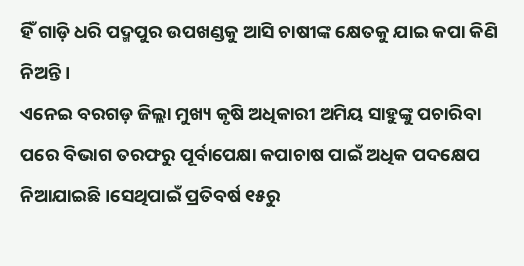ହିଁ ଗାଡ଼ି ଧରି ପଦ୍ମପୁର ଉପଖଣ୍ଡକୁ ଆସି ଚାଷୀଙ୍କ କ୍ଷେତକୁ ଯାଇ କପା କିଣି ନିଅନ୍ତି ।
ଏନେଇ ବରଗଡ଼ ଜିଲ୍ଲା ମୁଖ୍ୟ କୃଷି ଅଧିକାରୀ ଅମିୟ ସାହୁଙ୍କୁ ପଚାରିବା ପରେ ବିଭାଗ ତରଫରୁ ପୂର୍ବାପେକ୍ଷା କପାଚାଷ ପାଇଁ ଅଧିକ ପଦକ୍ଷେପ ନିଆଯାଇଛି ।ସେଥିପାଇଁ ପ୍ରତିବର୍ଷ ୧୫ରୁ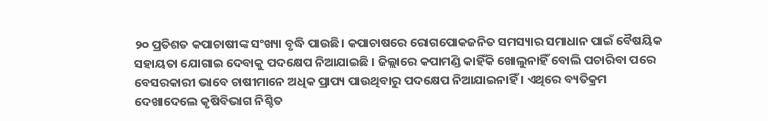୨୦ ପ୍ରତିଶତ କପାଚାଷୀଙ୍କ ସଂଖ୍ୟା ବୃଦ୍ଧି ପାଉଛି। କପାଚାଷରେ ରୋଗପୋକଜନିତ ସମସ୍ୟାର ସମାଧାନ ପାଇଁ ବୈଷୟିକ ସହାୟତା ଯୋଗାଇ ଦେବାକୁ ପଦକ୍ଷେପ ନିଆଯାଇଛି । ଜିଲ୍ଲାରେ କପାମଣ୍ଡି କାହିଁକି ଖୋଲୁନାହିଁ ବୋଲି ପଚାରିବା ପରେ ବେସରକାରୀ ଭାବେ ଚାଷୀମାନେ ଅଧିକ ପ୍ରାପ୍ୟ ପାଉଥିବାରୁ ପଦକ୍ଷେପ ନିଆଯାଇନାହିଁ । ଏଥିରେ ବ୍ୟତିକ୍ରମ ଦେଖାଦେଲେ କୃଷିବିଭାଗ ନିଶ୍ଚିତ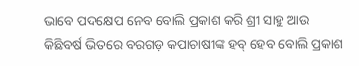ଭାବେ ପଦକ୍ଷେପ ନେବ ବୋଲି ପ୍ରକାଶ କରି ଶ୍ରୀ ସାହୁ ଆଉ କିଛିବର୍ଷ ଭିତରେ ବରଗଡ଼ କପାଚାଷୀଙ୍କ ହବ୍ ହେବ ବୋଲି ପ୍ରକାଶ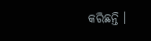କରିଛନ୍ତି ।